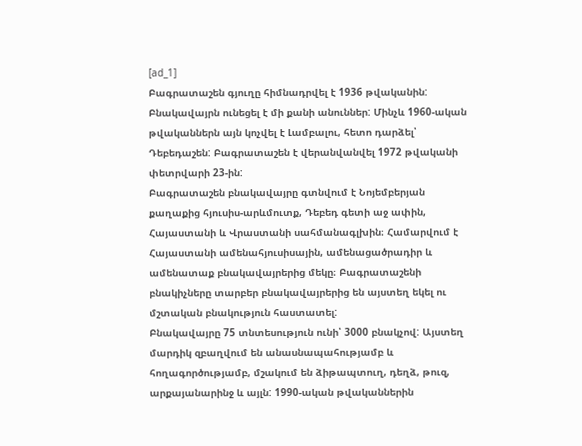[ad_1]
Բագրատաշեն գյուղը հիմնադրվել է 1936 թվականին: Բնակավայրն ունեցել է մի քանի անուններ: Մինչև 1960-ական թվականներն այն կոչվել է Լամբալու, հետո դարձել՝ Դեբեդաշեն: Բագրատաշեն է վերանվանվել 1972 թվականի փետրվարի 23-ին:
Բագրատաշեն բնակավայրը գտնվում է Նոյեմբերյան քաղաքից հյուսիս-արևմուտք, Դեբեդ գետի աջ ափին, Հայաստանի և Վրաստանի սահմանագլխին։ Համարվում է Հայաստանի ամենահյուսիսային, ամենացածրադիր և ամենատաք բնակավայրերից մեկը։ Բագրատաշենի բնակիչները տարբեր բնակավայրերից են այստեղ եկել ու մշտական բնակություն հաստատել:
Բնակավայրը 75 տնտեսություն ունի՝ 3000 բնակչով: Այստեղ մարդիկ զբաղվում են անասնապահությամբ և հողագործությամբ, մշակում են ձիթապտուղ, դեղձ, թուզ, արքայանարինջ և այլն: 1990-ական թվականներին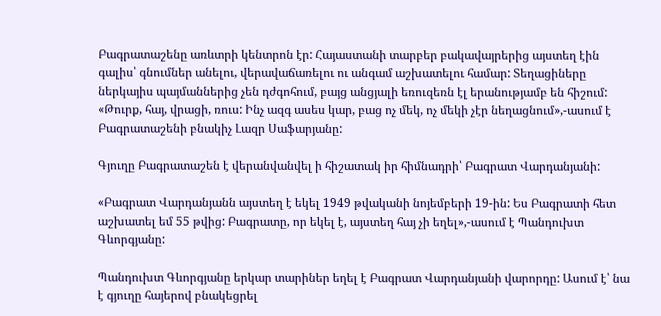Բագրատաշենը առևտրի կենտրոն էր: Հայաստանի տարբեր բակավայրերից այստեղ էին գալիս՝ գնումներ անելու, վերավաճառելու ու անգամ աշխատելու համար: Տեղացիները ներկայիս պայմաններից չեն դժգոհում, բայց անցյալի եռուզեռն էլ երանությամբ են հիշում:
«Թուրք, հայ, վրացի, ռուս: Ինչ ազգ ասես կար, բաց ոչ մեկ, ոչ մեկի չէր նեղացնում»,-ասում է Բագրատաշենի բնակիչ Լազր Սաֆարյանը:

Գյուղը Բագրատաշեն է վերանվանվել ի հիշատակ իր հիմնադրի՝ Բագրատ Վարդանյանի:

«Բագրատ Վարդանյանն այստեղ է եկել 1949 թվականի նոյեմբերի 19-ին: Ես Բագրատի հետ աշխատել եմ 55 թվից: Բագրատը, որ եկել է, այստեղ հայ չի եղել»,-ասում է Պանդուխտ Գևորգյանը:

Պանդուխտ Գևորգյանը երկար տարիներ եղել է Բագրատ Վարդանյանի վարորդը: Ասում է՝ նա է գյուղը հայերով բնակեցրել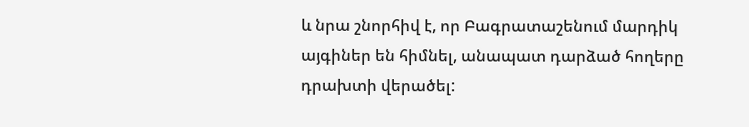և նրա շնորհիվ է, որ Բագրատաշենում մարդիկ այգիներ են հիմնել, անապատ դարձած հողերը դրախտի վերածել: